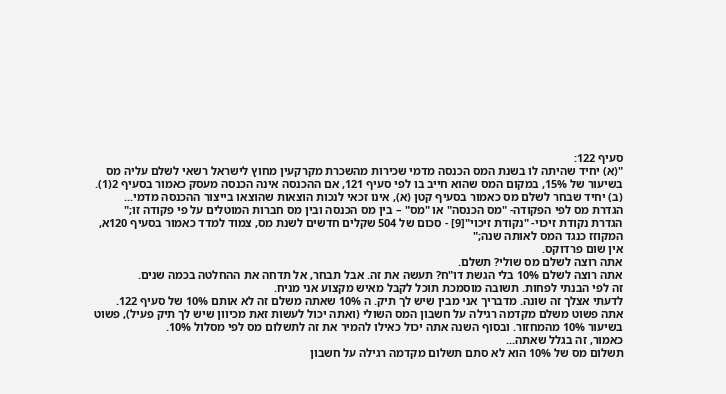סעיף 122:
"(א) יחיד שהיתה לו בשנת המס הכנסה מדמי שכירות מהשכרת מקרקעין מחוץ לישראל רשאי לשלם עליה מס בשיעור של 15%, במקום המס שהוא חייב בו לפי סעיף 121, אם ההכנסה אינה הכנסה מעסק כאמור בסעיף 2(1).
(ב) יחיד שבחר לשלם מס כאמור בסעיף קטן (א), אינו זכאי לנכות הוצאות שהוצאו בייצור ההכנסה מדמי...
הגדרת מס לפי הפקודה- "מס הכנסה" או "מס" – בין מס הכנסה ובין מס חברות המוטלים על פי פקודה זו;"
הגדרת נקודת זיכוי- "נקודת זיכוי"[9] - סכום של 504 שקלים חדשים לשנת מס, צמוד למדד כאמור בסעיף 120א, המקוזז כנגד המס לאותה שנה;"
אין שום פרדוקס.
אתה רוצה לשלם מס שולי? תשלם.
אתה רוצה לשלם 10% בלי הגשת דו"ח? תעשה את זה. אבל תבחר, אל תדחה את ההחלטה בכמה שנים.
זה לפי הבנתי לפחות. תשובה מוסמכת תוכל לקבל מאיש מקצוע אני מניח.
לדעתי אצלך זה שונה. מדבריך אני מבין שיש לך תיק. ה 10% שאתה משלם זה לא אותם 10% של סעיף 122.
אתה פשוט משלם מקדמה רגילה על חשבון המס השולי (ואתה יכול לעשות זאת מכיוון שיש לך תיק פעיל), פשוט בשיעור 10% מהמחזור. ובסוף השנה אתה יכול כאילו להמיר את זה לתשלום מס לפי מסלול 10%.
כאמור, זה בגלל שאתה...
תשלום מס של 10% הוא לא סתם תשלום מקדמה רגילה על חשבון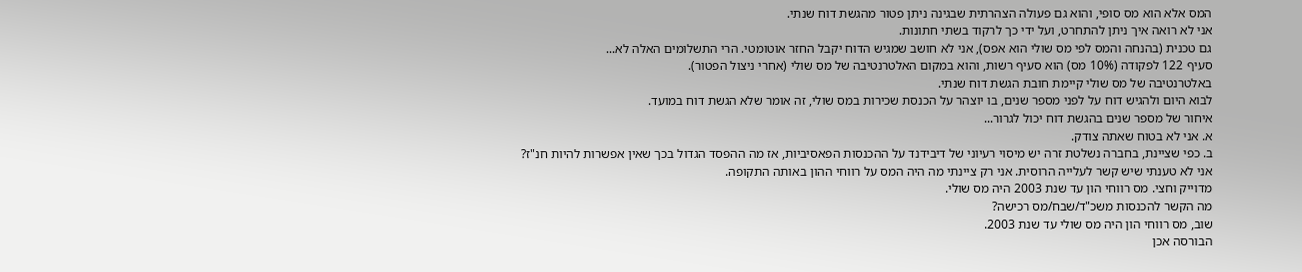המס אלא הוא מס סופי, והוא גם פעולה הצהרתית שבגינה ניתן פטור מהגשת דוח שנתי.
אני לא רואה איך ניתן להתחרט, ועל ידי כך לרקוד בשתי חתונות.
גם טכנית (בהנחה והמס לפי מס שולי הוא אפס), אני לא חושב שמגיש הדוח יקבל החזר אוטומטי. הרי התשלומים האלה לא...
סעיף 122 לפקודה (10% מס) הוא סעיף רשות, והוא במקום האלטרנטיבה של מס שולי (אחרי ניצול הפטור).
באלטרנטיבה של מס שולי קיימת חובת הגשת דוח שנתי.
לבוא היום ולהגיש דוח על לפני מספר שנים, בו יוצהר על הכנסת שכירות במס שולי, זה אומר שלא הגשת דוח במועד.
איחור של מספר שנים בהגשת דוח יכול לגרור...
א. אני לא בטוח שאתה צודק.
ב. כפי שציינת, בחברה נשלטת זרה יש מיסוי רעיוני של דיבידנד על ההכנסות הפאסיביות, אז מה ההפסד הגדול בכך שאין אפשרות להיות חנ"ז?
אני לא טענתי שיש קשר לעלייה הרוסית. אני רק ציינתי מה היה המס על רווחי ההון באותה התקופה.
מדוייק וחצי. מס רווחי הון עד שנת 2003 היה מס שולי.
מה הקשר להכנסות משכ"ד/שבח/מס רכישה?
שוב, מס רווחי הון היה מס שולי עד שנת 2003.
הבורסה אכן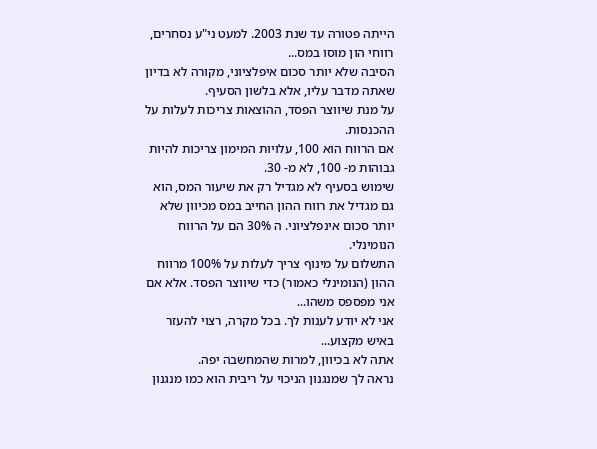הייתה פטורה עד שנת 2003. למעט ני"ע נסחרים, רווחי הון מוסו במס...
הסיבה שלא יותר סכום איפלציוני, מקורה לא בדיון שאתה מדבר עליו, אלא בלשון הסעיף.
על מנת שיווצר הפסד, ההוצאות צריכות לעלות על ההכנסות.
אם הרווח הוא 100, עלויות המימון צריכות להיות גבוהות מ- 100, לא מ- 30.
שימוש בסעיף לא מגדיל רק את שיעור המס, הוא גם מגדיל את רווח ההון החייב במס מכיוון שלא יותר סכום אינפלציוני. ה 30% הם על הרווח הנומינלי.
התשלום על מינוף צריך לעלות על 100% מרווח ההון (הנומינלי כאמור) כדי שיווצר הפסד. אלא אם אני מפספס משהו...
אני לא יודע לענות לך. בכל מקרה, רצוי להעזר באיש מקצוע...
אתה לא בכיוון, למרות שהמחשבה יפה.
נראה לך שמנגנון הניכוי על ריבית הוא כמו מנגנון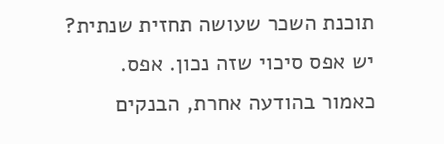תוכנת השכר שעושה תחזית שנתית?
יש אפס סיכוי שזה נכון. אפס.
כאמור בהודעה אחרת, הבנקים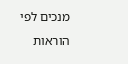מנכים לפי הוראות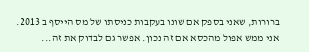ברורות, שאני בספק אם שונו בעקבות כניסתו של מס הייסף ב 2013.
אני ממש אפול מהכסא אם זה נכון. אפשר גם לבדוק את זה...